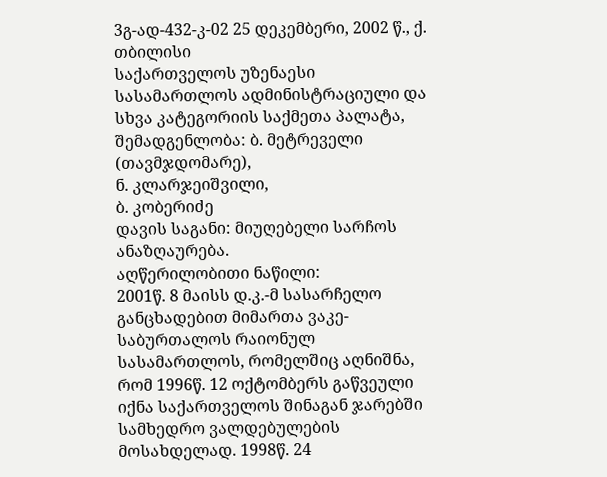3გ-ად-432-კ-02 25 დეკემბერი, 2002 წ., ქ. თბილისი
საქართველოს უზენაესი სასამართლოს ადმინისტრაციული და სხვა კატეგორიის საქმეთა პალატა, შემადგენლობა: ბ. მეტრეველი (თავმჯდომარე),
ნ. კლარჯეიშვილი,
ბ. კობერიძე
დავის საგანი: მიუღებელი სარჩოს ანაზღაურება.
აღწერილობითი ნაწილი:
2001წ. 8 მაისს დ.კ.-მ სასარჩელო განცხადებით მიმართა ვაკე-საბურთალოს რაიონულ სასამართლოს, რომელშიც აღნიშნა, რომ 1996წ. 12 ოქტომბერს გაწვეული იქნა საქართველოს შინაგან ჯარებში სამხედრო ვალდებულების მოსახდელად. 1998წ. 24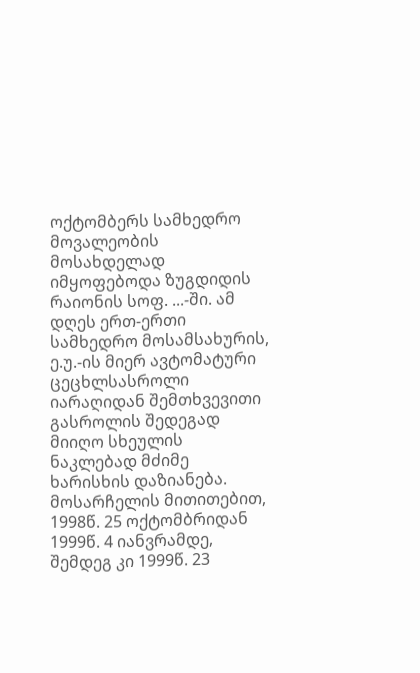ოქტომბერს სამხედრო მოვალეობის მოსახდელად იმყოფებოდა ზუგდიდის რაიონის სოფ. ...-ში. ამ დღეს ერთ-ერთი სამხედრო მოსამსახურის, ე.უ.-ის მიერ ავტომატური ცეცხლსასროლი იარაღიდან შემთხვევითი გასროლის შედეგად მიიღო სხეულის ნაკლებად მძიმე ხარისხის დაზიანება. მოსარჩელის მითითებით, 1998წ. 25 ოქტომბრიდან 1999წ. 4 იანვრამდე, შემდეგ კი 1999წ. 23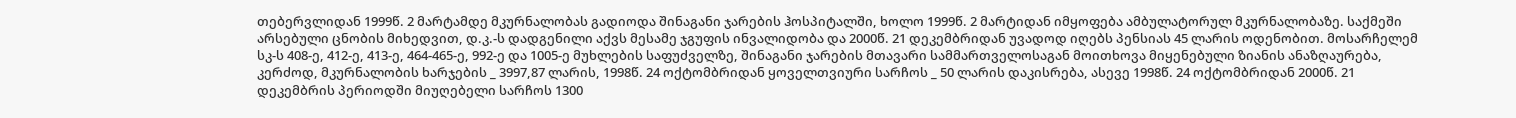თებერვლიდან 1999წ. 2 მარტამდე მკურნალობას გადიოდა შინაგანი ჯარების ჰოსპიტალში, ხოლო 1999წ. 2 მარტიდან იმყოფება ამბულატორულ მკურნალობაზე. საქმეში არსებული ცნობის მიხედვით, დ.კ.-ს დადგენილი აქვს მესამე ჯგუფის ინვალიდობა და 2000წ. 21 დეკემბრიდან უვადოდ იღებს პენსიას 45 ლარის ოდენობით. მოსარჩელემ სკ-ს 408-ე, 412-ე, 413-ე, 464-465-ე, 992-ე და 1005-ე მუხლების საფუძველზე, შინაგანი ჯარების მთავარი სამმართველოსაგან მოითხოვა მიყენებული ზიანის ანაზღაურება, კერძოდ, მკურნალობის ხარჯების _ 3997,87 ლარის, 1998წ. 24 ოქტომბრიდან ყოველთვიური სარჩოს _ 50 ლარის დაკისრება, ასევე 1998წ. 24 ოქტომბრიდან 2000წ. 21 დეკემბრის პერიოდში მიუღებელი სარჩოს 1300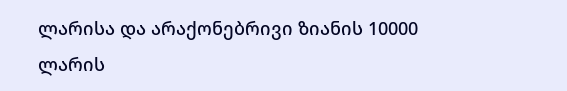ლარისა და არაქონებრივი ზიანის 10000 ლარის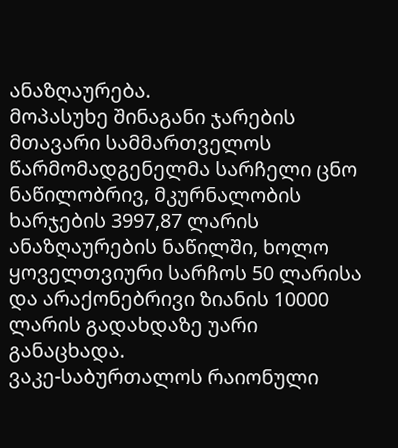ანაზღაურება.
მოპასუხე შინაგანი ჯარების მთავარი სამმართველოს წარმომადგენელმა სარჩელი ცნო ნაწილობრივ, მკურნალობის ხარჯების 3997,87 ლარის ანაზღაურების ნაწილში, ხოლო ყოველთვიური სარჩოს 50 ლარისა და არაქონებრივი ზიანის 10000 ლარის გადახდაზე უარი განაცხადა.
ვაკე-საბურთალოს რაიონული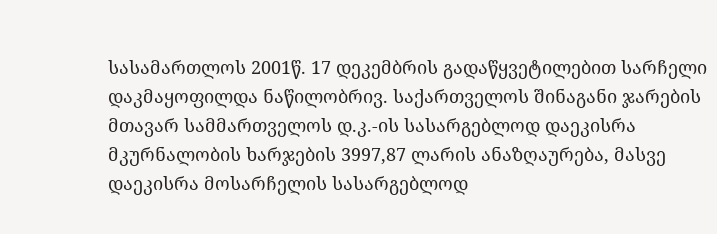სასამართლოს 2001წ. 17 დეკემბრის გადაწყვეტილებით სარჩელი დაკმაყოფილდა ნაწილობრივ. საქართველოს შინაგანი ჯარების მთავარ სამმართველოს დ.კ.-ის სასარგებლოდ დაეკისრა მკურნალობის ხარჯების 3997,87 ლარის ანაზღაურება, მასვე დაეკისრა მოსარჩელის სასარგებლოდ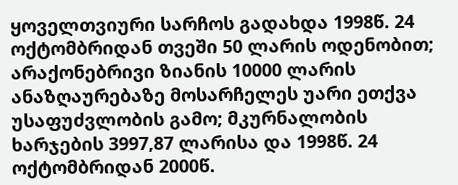ყოველთვიური სარჩოს გადახდა 1998წ. 24 ოქტომბრიდან თვეში 50 ლარის ოდენობით; არაქონებრივი ზიანის 10000 ლარის ანაზღაურებაზე მოსარჩელეს უარი ეთქვა უსაფუძვლობის გამო; მკურნალობის ხარჯების 3997,87 ლარისა და 1998წ. 24 ოქტომბრიდან 2000წ.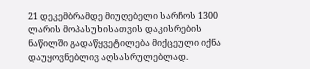21 დეკემბრამდე მიუღებელი სარჩოს 1300 ლარის მოპასუხისათვის დაკისრების ნაწილში გადაწყვეტილება მიქცეული იქნა დაუყოვნებლივ აღსასრულებლად.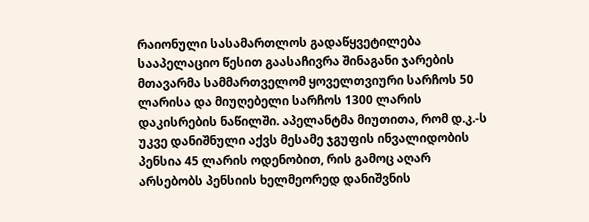რაიონული სასამართლოს გადაწყვეტილება სააპელაციო წესით გაასაჩივრა შინაგანი ჯარების მთავარმა სამმართველომ ყოველთვიური სარჩოს 50 ლარისა და მიუღებელი სარჩოს 1300 ლარის დაკისრების ნაწილში. აპელანტმა მიუთითა, რომ დ.კ.-ს უკვე დანიშნული აქვს მესამე ჯგუფის ინვალიდობის პენსია 45 ლარის ოდენობით, რის გამოც აღარ არსებობს პენსიის ხელმეორედ დანიშვნის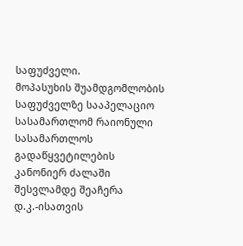საფუძველი.
მოპასუხის შუამდგომლობის საფუძველზე სააპელაციო სასამართლომ რაიონული სასამართლოს გადაწყვეტილების კანონიერ ძალაში შესვლამდე შეაჩერა დ.კ.-ისათვის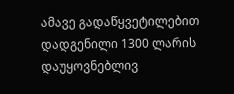ამავე გადაწყვეტილებით დადგენილი 1300 ლარის დაუყოვნებლივ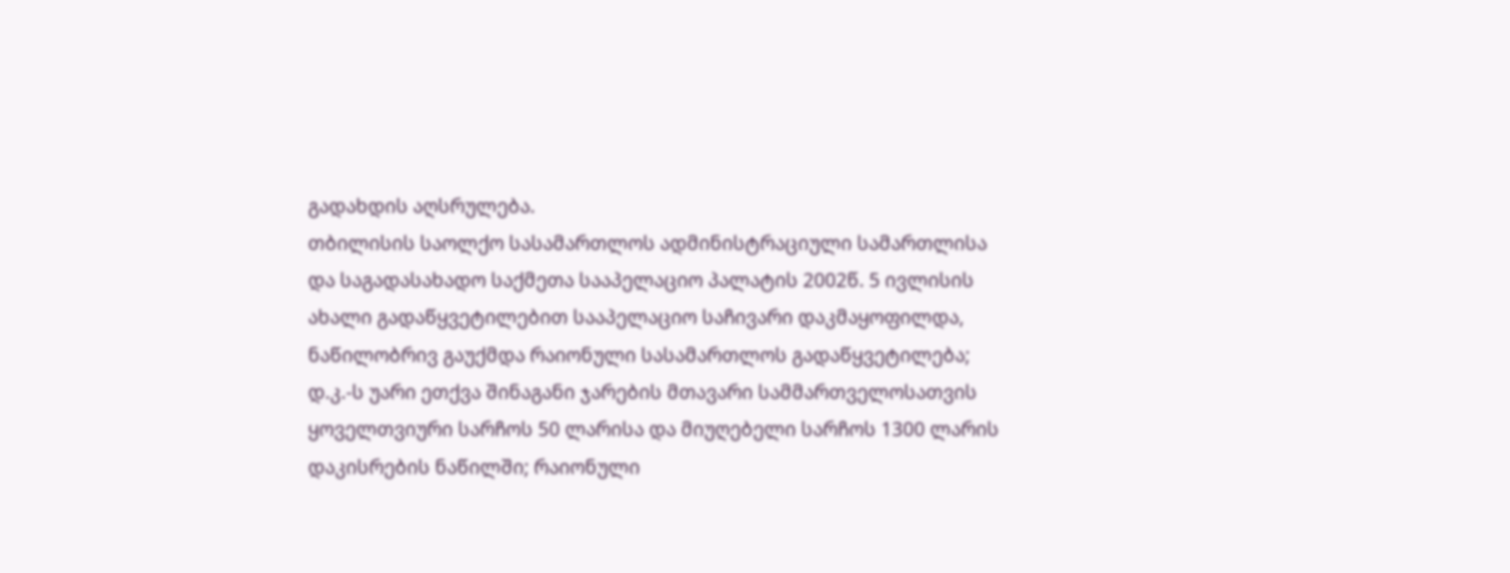გადახდის აღსრულება.
თბილისის საოლქო სასამართლოს ადმინისტრაციული სამართლისა და საგადასახადო საქმეთა სააპელაციო პალატის 2002წ. 5 ივლისის ახალი გადაწყვეტილებით სააპელაციო საჩივარი დაკმაყოფილდა, ნაწილობრივ გაუქმდა რაიონული სასამართლოს გადაწყვეტილება; დ.კ.-ს უარი ეთქვა შინაგანი ჯარების მთავარი სამმართველოსათვის ყოველთვიური სარჩოს 50 ლარისა და მიუღებელი სარჩოს 1300 ლარის დაკისრების ნაწილში; რაიონული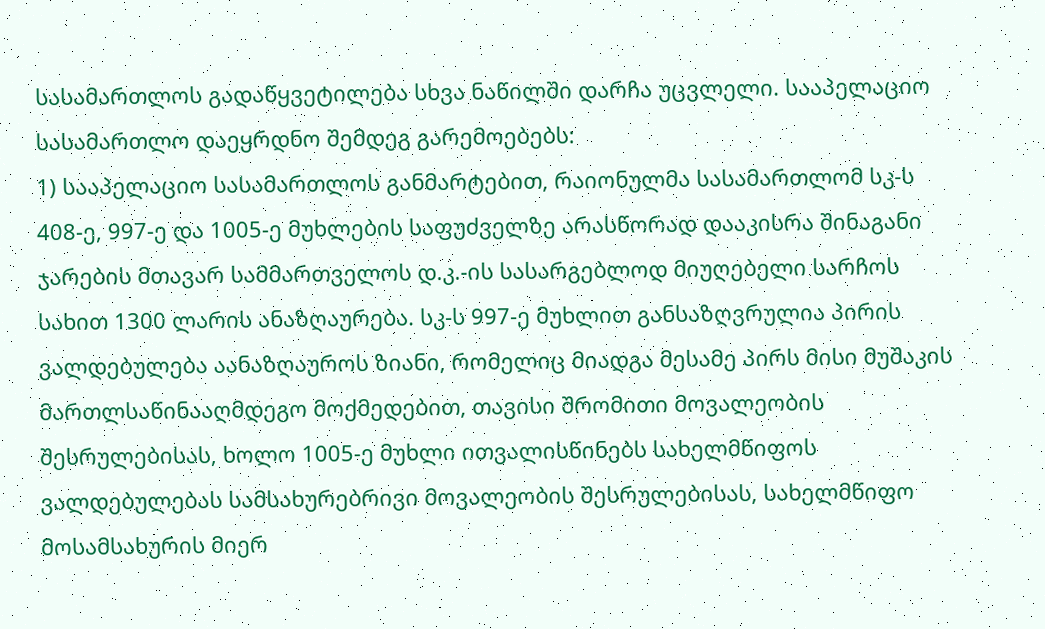სასამართლოს გადაწყვეტილება სხვა ნაწილში დარჩა უცვლელი. სააპელაციო სასამართლო დაეყრდნო შემდეგ გარემოებებს:
1) სააპელაციო სასამართლოს განმარტებით, რაიონულმა სასამართლომ სკ-ს 408-ე, 997-ე და 1005-ე მუხლების საფუძველზე არასწორად დააკისრა შინაგანი ჯარების მთავარ სამმართველოს დ.კ.-ის სასარგებლოდ მიუღებელი სარჩოს სახით 1300 ლარის ანაზღაურება. სკ-ს 997-ე მუხლით განსაზღვრულია პირის ვალდებულება აანაზღაუროს ზიანი, რომელიც მიადგა მესამე პირს მისი მუშაკის მართლსაწინააღმდეგო მოქმედებით, თავისი შრომითი მოვალეობის შესრულებისას, ხოლო 1005-ე მუხლი ითვალისწინებს სახელმწიფოს ვალდებულებას სამსახურებრივი მოვალეობის შესრულებისას, სახელმწიფო მოსამსახურის მიერ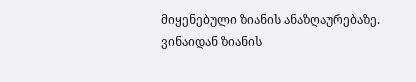მიყენებული ზიანის ანაზღაურებაზე. ვინაიდან ზიანის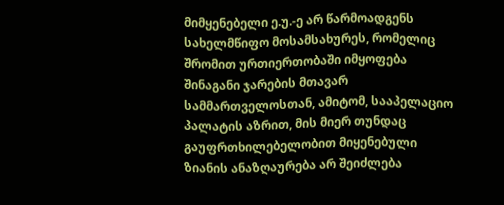მიმყენებელი ე.უ.-ე არ წარმოადგენს სახელმწიფო მოსამსახურეს, რომელიც შრომით ურთიერთობაში იმყოფება შინაგანი ჯარების მთავარ სამმართველოსთან, ამიტომ, სააპელაციო პალატის აზრით, მის მიერ თუნდაც გაუფრთხილებელობით მიყენებული ზიანის ანაზღაურება არ შეიძლება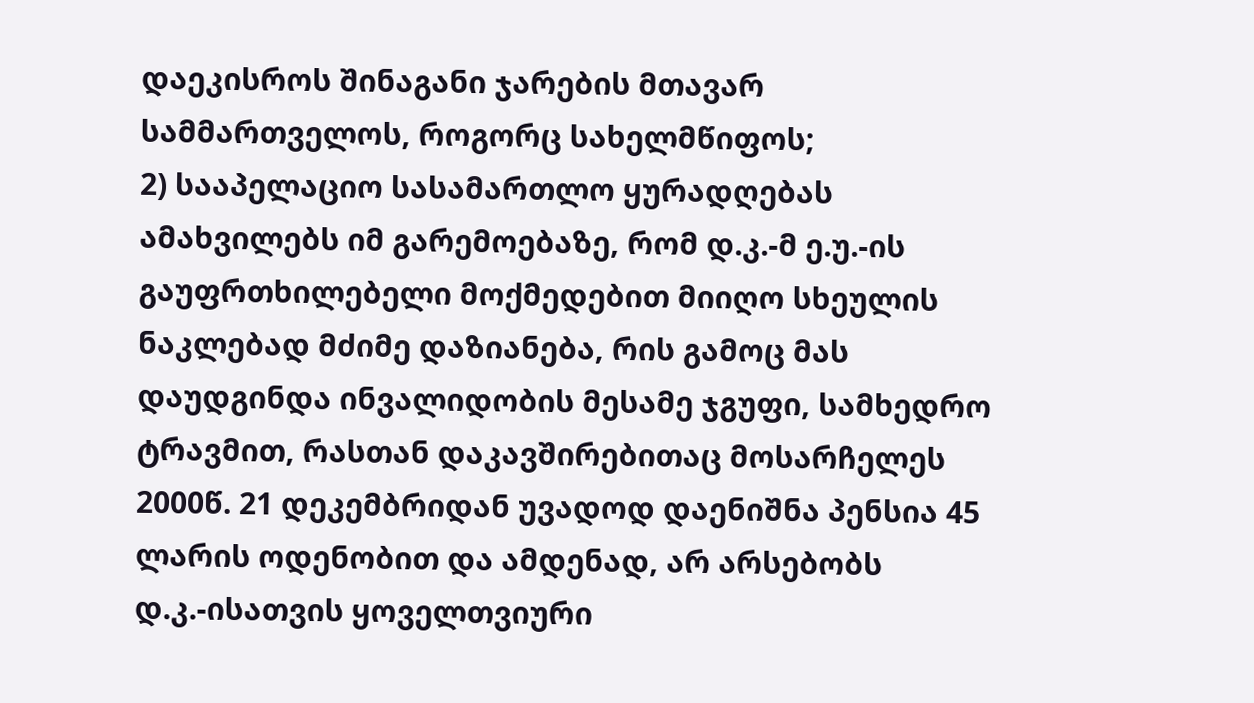დაეკისროს შინაგანი ჯარების მთავარ სამმართველოს, როგორც სახელმწიფოს;
2) სააპელაციო სასამართლო ყურადღებას ამახვილებს იმ გარემოებაზე, რომ დ.კ.-მ ე.უ.-ის გაუფრთხილებელი მოქმედებით მიიღო სხეულის ნაკლებად მძიმე დაზიანება, რის გამოც მას დაუდგინდა ინვალიდობის მესამე ჯგუფი, სამხედრო ტრავმით, რასთან დაკავშირებითაც მოსარჩელეს 2000წ. 21 დეკემბრიდან უვადოდ დაენიშნა პენსია 45 ლარის ოდენობით და ამდენად, არ არსებობს დ.კ.-ისათვის ყოველთვიური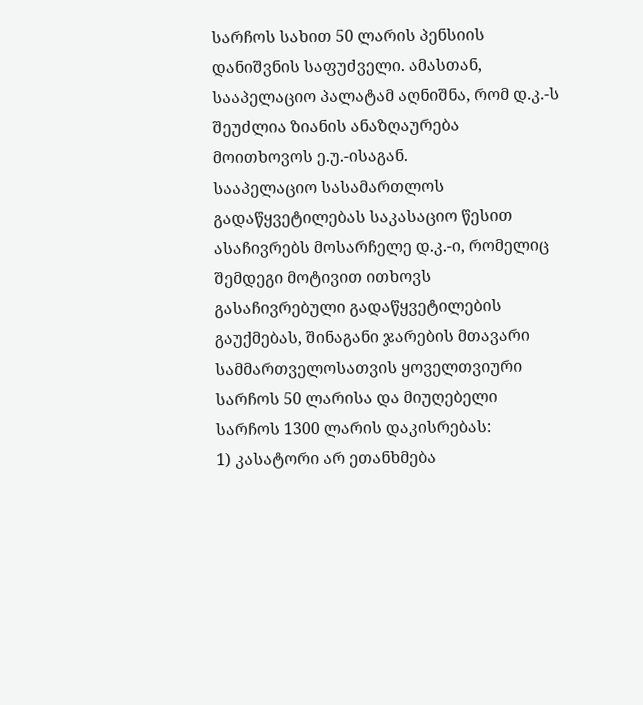სარჩოს სახით 50 ლარის პენსიის დანიშვნის საფუძველი. ამასთან, სააპელაციო პალატამ აღნიშნა, რომ დ.კ.-ს შეუძლია ზიანის ანაზღაურება მოითხოვოს ე.უ.-ისაგან.
სააპელაციო სასამართლოს გადაწყვეტილებას საკასაციო წესით ასაჩივრებს მოსარჩელე დ.კ.-ი, რომელიც შემდეგი მოტივით ითხოვს გასაჩივრებული გადაწყვეტილების გაუქმებას, შინაგანი ჯარების მთავარი სამმართველოსათვის ყოველთვიური სარჩოს 50 ლარისა და მიუღებელი სარჩოს 1300 ლარის დაკისრებას:
1) კასატორი არ ეთანხმება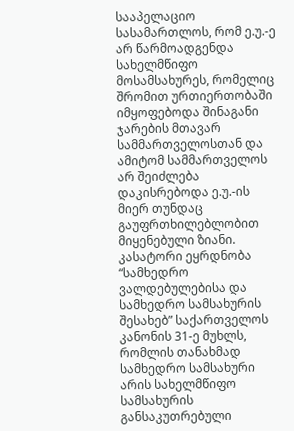სააპელაციო სასამართლოს, რომ ე.უ.-ე არ წარმოადგენდა სახელმწიფო მოსამსახურეს, რომელიც შრომით ურთიერთობაში იმყოფებოდა შინაგანი ჯარების მთავარ სამმართველოსთან და ამიტომ სამმართველოს არ შეიძლება დაკისრებოდა ე.უ.-ის მიერ თუნდაც გაუფრთხილებლობით მიყენებული ზიანი. კასატორი ეყრდნობა “სამხედრო ვალდებულებისა და სამხედრო სამსახურის შესახებ” საქართველოს კანონის 31-ე მუხლს, რომლის თანახმად სამხედრო სამსახური არის სახელმწიფო სამსახურის განსაკუთრებული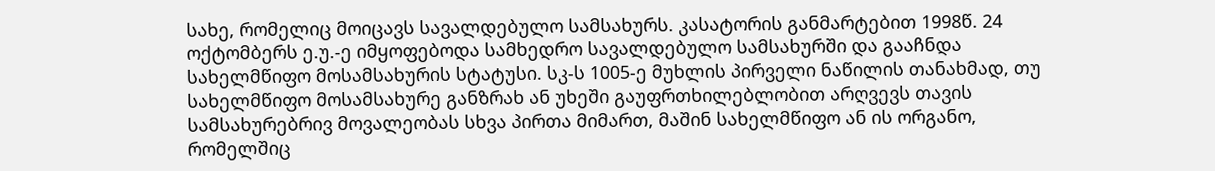სახე, რომელიც მოიცავს სავალდებულო სამსახურს. კასატორის განმარტებით 1998წ. 24 ოქტომბერს ე.უ.-ე იმყოფებოდა სამხედრო სავალდებულო სამსახურში და გააჩნდა სახელმწიფო მოსამსახურის სტატუსი. სკ-ს 1005-ე მუხლის პირველი ნაწილის თანახმად, თუ სახელმწიფო მოსამსახურე განზრახ ან უხეში გაუფრთხილებლობით არღვევს თავის სამსახურებრივ მოვალეობას სხვა პირთა მიმართ, მაშინ სახელმწიფო ან ის ორგანო, რომელშიც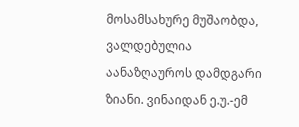მოსამსახურე მუშაობდა, ვალდებულია აანაზღაუროს დამდგარი ზიანი. ვინაიდან ე.უ.-ემ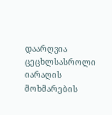დაარღვია ცეცხლსასროლი იარაღის მოხმარების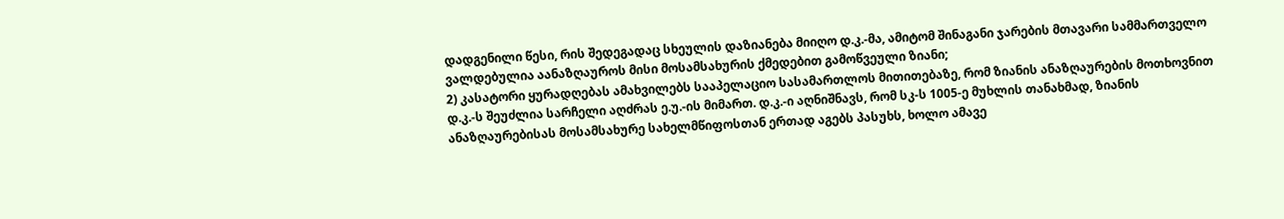დადგენილი წესი, რის შედეგადაც სხეულის დაზიანება მიიღო დ.კ.-მა, ამიტომ შინაგანი ჯარების მთავარი სამმართველო ვალდებულია აანაზღაუროს მისი მოსამსახურის ქმედებით გამოწვეული ზიანი;
2) კასატორი ყურადღებას ამახვილებს სააპელაციო სასამართლოს მითითებაზე, რომ ზიანის ანაზღაურების მოთხოვნით დ.კ.-ს შეუძლია სარჩელი აღძრას ე.უ.-ის მიმართ. დ.კ.-ი აღნიშნავს, რომ სკ-ს 1005-ე მუხლის თანახმად, ზიანის ანაზღაურებისას მოსამსახურე სახელმწიფოსთან ერთად აგებს პასუხს, ხოლო ამავე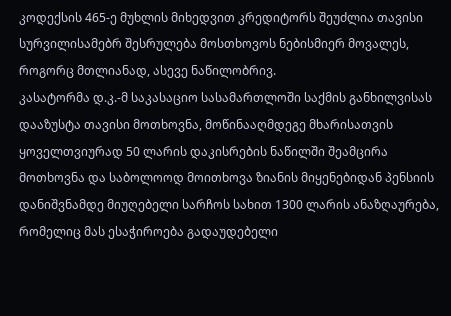კოდექსის 465-ე მუხლის მიხედვით კრედიტორს შეუძლია თავისი სურვილისამებრ შესრულება მოსთხოვოს ნებისმიერ მოვალეს, როგორც მთლიანად, ასევე ნაწილობრივ.
კასატორმა დ.კ.-მ საკასაციო სასამართლოში საქმის განხილვისას დააზუსტა თავისი მოთხოვნა, მოწინააღმდეგე მხარისათვის ყოველთვიურად 50 ლარის დაკისრების ნაწილში შეამცირა მოთხოვნა და საბოლოოდ მოითხოვა ზიანის მიყენებიდან პენსიის დანიშვნამდე მიუღებელი სარჩოს სახით 1300 ლარის ანაზღაურება, რომელიც მას ესაჭიროება გადაუდებელი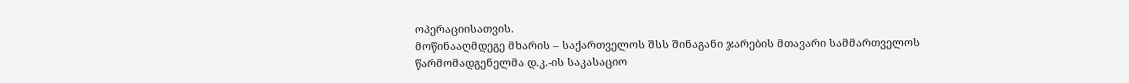ოპერაციისათვის.
მოწინააღმდეგე მხარის – საქართველოს შსს შინაგანი ჯარების მთავარი სამმართველოს წარმომადგენელმა დ.კ.-ის საკასაციო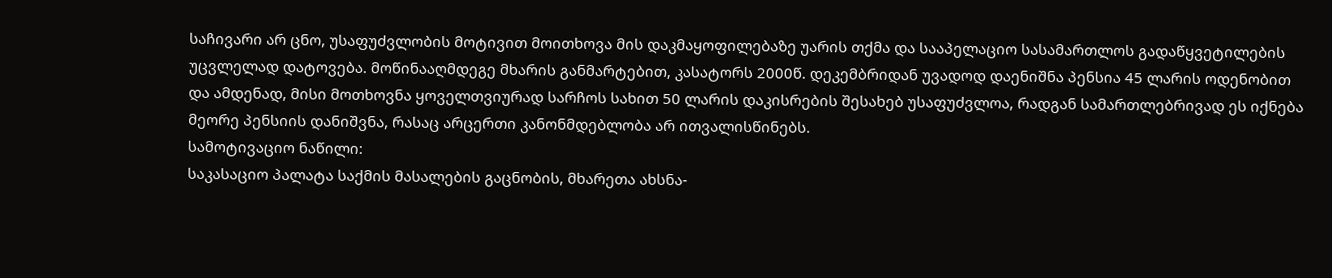საჩივარი არ ცნო, უსაფუძვლობის მოტივით მოითხოვა მის დაკმაყოფილებაზე უარის თქმა და სააპელაციო სასამართლოს გადაწყვეტილების უცვლელად დატოვება. მოწინააღმდეგე მხარის განმარტებით, კასატორს 2000წ. დეკემბრიდან უვადოდ დაენიშნა პენსია 45 ლარის ოდენობით და ამდენად, მისი მოთხოვნა ყოველთვიურად სარჩოს სახით 50 ლარის დაკისრების შესახებ უსაფუძვლოა, რადგან სამართლებრივად ეს იქნება მეორე პენსიის დანიშვნა, რასაც არცერთი კანონმდებლობა არ ითვალისწინებს.
სამოტივაციო ნაწილი:
საკასაციო პალატა საქმის მასალების გაცნობის, მხარეთა ახსნა-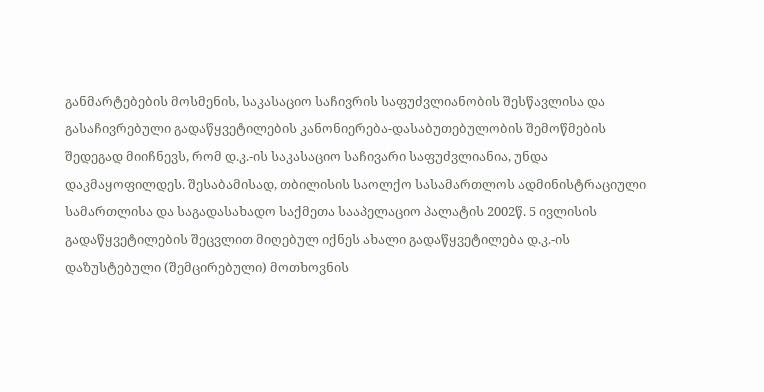განმარტებების მოსმენის, საკასაციო საჩივრის საფუძვლიანობის შესწავლისა და გასაჩივრებული გადაწყვეტილების კანონიერება-დასაბუთებულობის შემოწმების შედეგად მიიჩნევს, რომ დ.კ.-ის საკასაციო საჩივარი საფუძვლიანია, უნდა დაკმაყოფილდეს. შესაბამისად, თბილისის საოლქო სასამართლოს ადმინისტრაციული სამართლისა და საგადასახადო საქმეთა სააპელაციო პალატის 2002წ. 5 ივლისის გადაწყვეტილების შეცვლით მიღებულ იქნეს ახალი გადაწყვეტილება დ.კ.-ის დაზუსტებული (შემცირებული) მოთხოვნის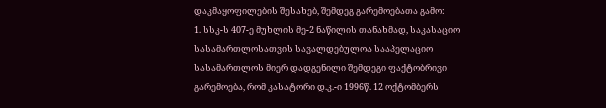დაკმაყოფილების შესახებ, შემდეგ გარემოებათა გამო:
1. სსკ-ს 407-ე მუხლის მე-2 ნაწილის თანახმად, საკასაციო სასამართლოსათვის სავალდებულოა სააპელაციო სასამართლოს მიერ დადგენილი შემდეგი ფაქტობრივი გარემოება, რომ კასატორი დ.კ.-ი 1996წ. 12 ოქტომბერს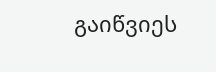გაიწვიეს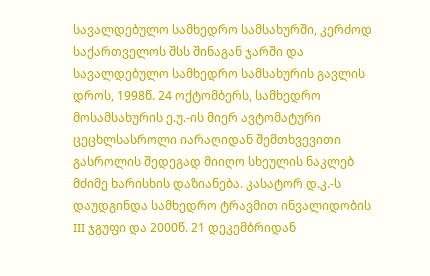სავალდებულო სამხედრო სამსახურში, კერძოდ საქართველოს შსს შინაგან ჯარში და სავალდებულო სამხედრო სამსახურის გავლის დროს, 1998წ. 24 ოქტომბერს, სამხედრო მოსამსახურის ე.უ.-ის მიერ ავტომატური ცეცხლსასროლი იარაღიდან შემთხვევითი გასროლის შედეგად მიიღო სხეულის ნაკლებ მძიმე ხარისხის დაზიანება. კასატორ დ.კ.-ს დაუდგინდა სამხედრო ტრავმით ინვალიდობის III ჯგუფი და 2000წ. 21 დეკემბრიდან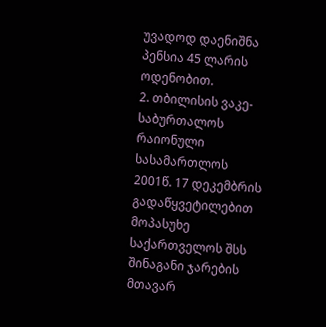უვადოდ დაენიშნა პენსია 45 ლარის ოდენობით.
2. თბილისის ვაკე-საბურთალოს რაიონული სასამართლოს 2001წ. 17 დეკემბრის გადაწყვეტილებით მოპასუხე საქართველოს შსს შინაგანი ჯარების მთავარ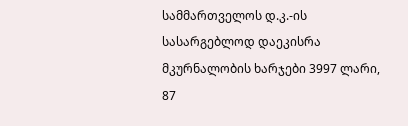სამმართველოს დ.კ.-ის სასარგებლოდ დაეკისრა მკურნალობის ხარჯები 3997 ლარი, 87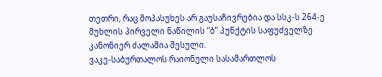თეთრი, რაც მოპასუხეს არ გაუსაჩივრებია და სსკ-ს 264-ე მუხლის პირველი ნაწილის “ბ” პუნქტის საფუძველზე კანონიერ ძალაშია შესული.
ვაკე-საბურთალოს რაიონული სასამართლოს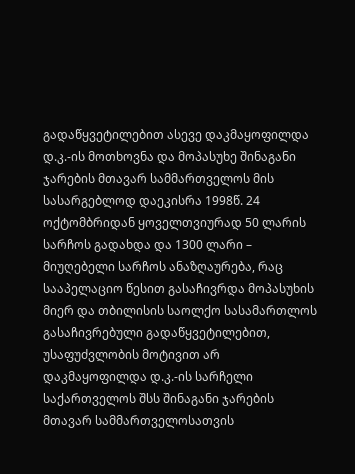გადაწყვეტილებით ასევე დაკმაყოფილდა დ.კ.-ის მოთხოვნა და მოპასუხე შინაგანი ჯარების მთავარ სამმართველოს მის სასარგებლოდ დაეკისრა 1998წ. 24 ოქტომბრიდან ყოველთვიურად 50 ლარის სარჩოს გადახდა და 1300 ლარი – მიუღებელი სარჩოს ანაზღაურება, რაც სააპელაციო წესით გასაჩივრდა მოპასუხის მიერ და თბილისის საოლქო სასამართლოს გასაჩივრებული გადაწყვეტილებით, უსაფუძვლობის მოტივით არ დაკმაყოფილდა დ.კ.-ის სარჩელი საქართველოს შსს შინაგანი ჯარების მთავარ სამმართველოსათვის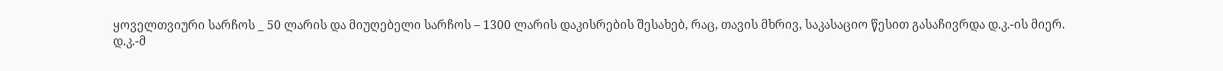ყოველთვიური სარჩოს _ 50 ლარის და მიუღებელი სარჩოს – 1300 ლარის დაკისრების შესახებ, რაც, თავის მხრივ, საკასაციო წესით გასაჩივრდა დ.კ.-ის მიერ.
დ.კ.-მ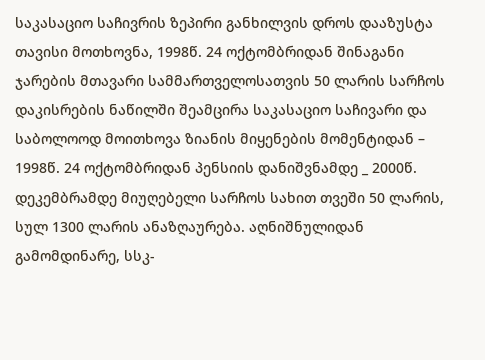საკასაციო საჩივრის ზეპირი განხილვის დროს დააზუსტა თავისი მოთხოვნა, 1998წ. 24 ოქტომბრიდან შინაგანი ჯარების მთავარი სამმართველოსათვის 50 ლარის სარჩოს დაკისრების ნაწილში შეამცირა საკასაციო საჩივარი და საბოლოოდ მოითხოვა ზიანის მიყენების მომენტიდან – 1998წ. 24 ოქტომბრიდან პენსიის დანიშვნამდე _ 2000წ. დეკემბრამდე მიუღებელი სარჩოს სახით თვეში 50 ლარის, სულ 1300 ლარის ანაზღაურება. აღნიშნულიდან გამომდინარე, სსკ-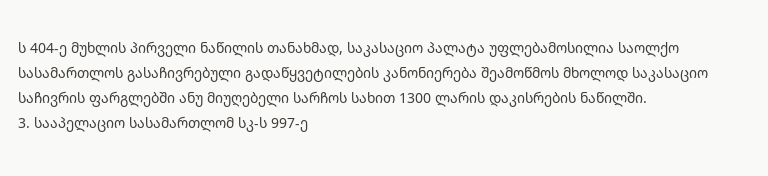ს 404-ე მუხლის პირველი ნაწილის თანახმად, საკასაციო პალატა უფლებამოსილია საოლქო სასამართლოს გასაჩივრებული გადაწყვეტილების კანონიერება შეამოწმოს მხოლოდ საკასაციო საჩივრის ფარგლებში ანუ მიუღებელი სარჩოს სახით 1300 ლარის დაკისრების ნაწილში.
3. სააპელაციო სასამართლომ სკ-ს 997-ე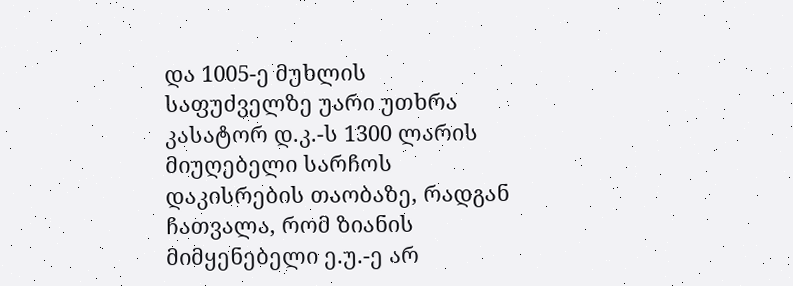და 1005-ე მუხლის საფუძველზე უარი უთხრა კასატორ დ.კ.-ს 1300 ლარის მიუღებელი სარჩოს დაკისრების თაობაზე, რადგან ჩათვალა, რომ ზიანის მიმყენებელი ე.უ.-ე არ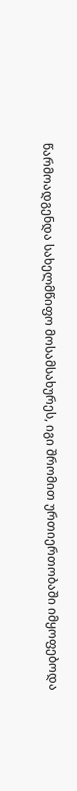წარმოადგენდა სახელმწიფო მოსამსახურეს, იგი შრომით ურთიერთობაში იმყოფებოდა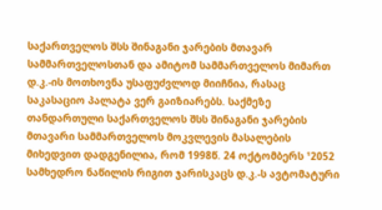საქართველოს შსს შინაგანი ჯარების მთავარ სამმართველოსთან და ამიტომ სამმართველოს მიმართ დ.კ.-ის მოთხოვნა უსაფუძვლოდ მიიჩნია, რასაც საკასაციო პალატა ვერ გაიზიარებს. საქმეზე თანდართული საქართველოს შსს შინაგანი ჯარების მთავარი სამმართველოს მოკვლევის მასალების მიხედვით დადგენილია, რომ 1998წ. 24 ოქტომბერს ¹2052 სამხედრო ნაწილის რიგით ჯარისკაცს დ.კ.-ს ავტომატური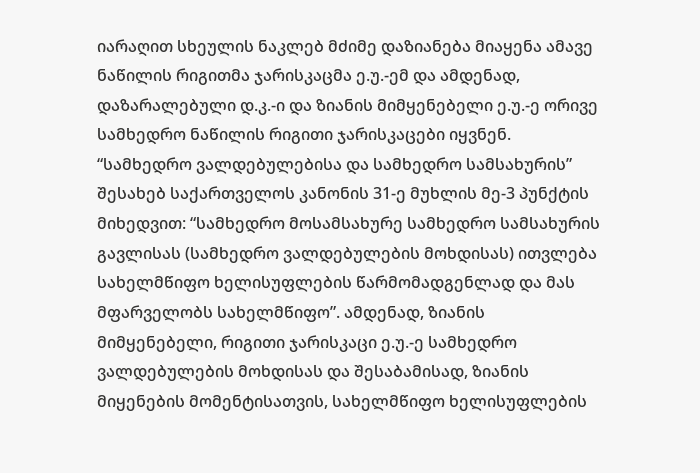იარაღით სხეულის ნაკლებ მძიმე დაზიანება მიაყენა ამავე ნაწილის რიგითმა ჯარისკაცმა ე.უ.-ემ და ამდენად, დაზარალებული დ.კ.-ი და ზიანის მიმყენებელი ე.უ.-ე ორივე სამხედრო ნაწილის რიგითი ჯარისკაცები იყვნენ. “სამხედრო ვალდებულებისა და სამხედრო სამსახურის” შესახებ საქართველოს კანონის 31-ე მუხლის მე-3 პუნქტის მიხედვით: “სამხედრო მოსამსახურე სამხედრო სამსახურის გავლისას (სამხედრო ვალდებულების მოხდისას) ითვლება სახელმწიფო ხელისუფლების წარმომადგენლად და მას მფარველობს სახელმწიფო”. ამდენად, ზიანის მიმყენებელი, რიგითი ჯარისკაცი ე.უ.-ე სამხედრო ვალდებულების მოხდისას და შესაბამისად, ზიანის მიყენების მომენტისათვის, სახელმწიფო ხელისუფლების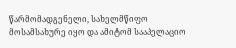წარმომადგენელი, სახელმწიფო მოსამსახურე იყო და ამიტომ სააპელაციო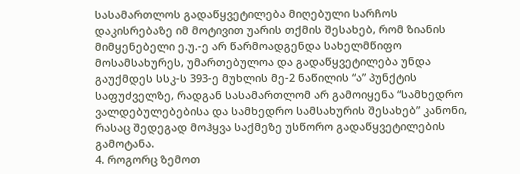სასამართლოს გადაწყვეტილება მიღებული სარჩოს დაკისრებაზე იმ მოტივით უარის თქმის შესახებ, რომ ზიანის მიმყენებელი ე.უ.-ე არ წარმოადგენდა სახელმწიფო მოსამსახურეს, უმართებულოა და გადაწყვეტილება უნდა გაუქმდეს სსკ-ს 393-ე მუხლის მე-2 ნაწილის “ა” პუნქტის საფუძველზე, რადგან სასამართლომ არ გამოიყენა “სამხედრო ვალდებულებებისა და სამხედრო სამსახურის შესახებ” კანონი, რასაც შედეგად მოჰყვა საქმეზე უსწორო გადაწყვეტილების გამოტანა.
4. როგორც ზემოთ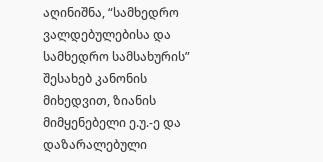აღინიშნა, “სამხედრო ვალდებულებისა და სამხედრო სამსახურის” შესახებ კანონის მიხედვით, ზიანის მიმყენებელი ე.უ.-ე და დაზარალებული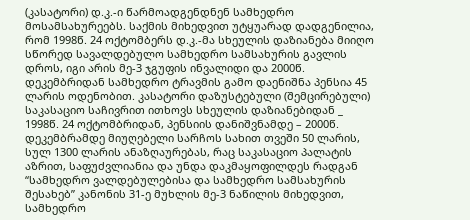(კასატორი) დ.კ.-ი წარმოადგენდნენ სამხედრო მოსამსახურეებს. საქმის მიხედვით უტყუარად დადგენილია, რომ 1998წ. 24 ოქტომბერს დ.კ.-მა სხეულის დაზიანება მიიღო სწორედ სავალდებულო სამხედრო სამსახურის გავლის დროს, იგი არის მე-3 ჯგუფის ინვალიდი და 2000წ. დეკემბრიდან სამხედრო ტრავმის გამო დაენიშნა პენსია 45 ლარის ოდენობით. კასატორი დაზუსტებული (შემცირებული) საკასაციო საჩივრით ითხოვს სხეულის დაზიანებიდან _ 1998წ. 24 ოქტომბრიდან, პენსიის დანიშვნამდე – 2000წ. დეკემბრამდე მიუღებელი სარჩოს სახით თვეში 50 ლარის, სულ 1300 ლარის ანაზღაურებას, რაც საკასაციო პალატის აზრით, საფუძვლიანია და უნდა დაკმაყოფილდეს რადგან “სამხედრო ვალდებულებისა და სამხედრო სამსახურის შესახებ” კანონის 31-ე მუხლის მე-3 ნაწილის მიხედვით, სამხედრო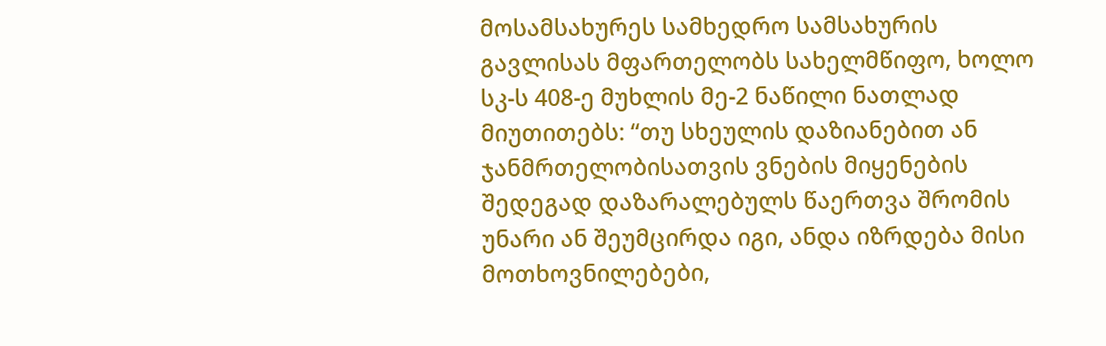მოსამსახურეს სამხედრო სამსახურის გავლისას მფართელობს სახელმწიფო, ხოლო სკ-ს 408-ე მუხლის მე-2 ნაწილი ნათლად მიუთითებს: “თუ სხეულის დაზიანებით ან ჯანმრთელობისათვის ვნების მიყენების შედეგად დაზარალებულს წაერთვა შრომის უნარი ან შეუმცირდა იგი, ანდა იზრდება მისი მოთხოვნილებები,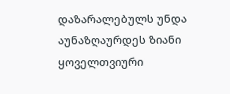დაზარალებულს უნდა აუნაზღაურდეს ზიანი ყოველთვიური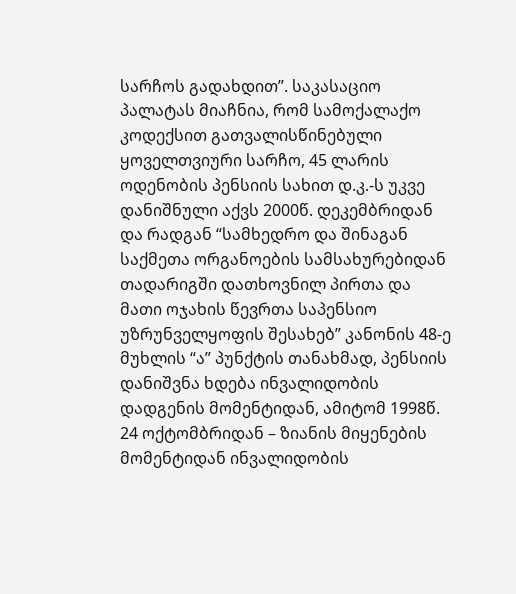სარჩოს გადახდით”. საკასაციო პალატას მიაჩნია, რომ სამოქალაქო კოდექსით გათვალისწინებული ყოველთვიური სარჩო, 45 ლარის ოდენობის პენსიის სახით დ.კ.-ს უკვე დანიშნული აქვს 2000წ. დეკემბრიდან და რადგან “სამხედრო და შინაგან საქმეთა ორგანოების სამსახურებიდან თადარიგში დათხოვნილ პირთა და მათი ოჯახის წევრთა საპენსიო უზრუნველყოფის შესახებ” კანონის 48-ე მუხლის “ა” პუნქტის თანახმად, პენსიის დანიშვნა ხდება ინვალიდობის დადგენის მომენტიდან, ამიტომ 1998წ. 24 ოქტომბრიდან – ზიანის მიყენების მომენტიდან ინვალიდობის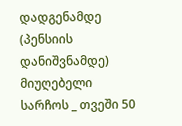დადგენამდე (პენსიის დანიშვნამდე) მიუღებელი სარჩოს _ თვეში 50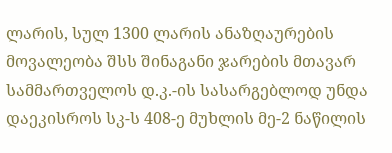ლარის, სულ 1300 ლარის ანაზღაურების მოვალეობა შსს შინაგანი ჯარების მთავარ სამმართველოს დ.კ.-ის სასარგებლოდ უნდა დაეკისროს სკ-ს 408-ე მუხლის მე-2 ნაწილის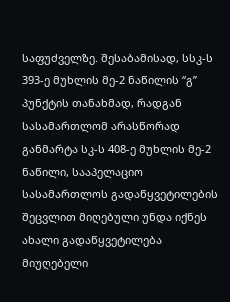საფუძველზე. შესაბამისად, სსკ-ს 393-ე მუხლის მე-2 ნაწილის “გ” პუნქტის თანახმად, რადგან სასამართლომ არასწორად განმარტა სკ-ს 408-ე მუხლის მე-2 ნაწილი, სააპელაციო სასამართლოს გადაწყვეტილების შეცვლით მიღებული უნდა იქნეს ახალი გადაწყვეტილება მიუღებელი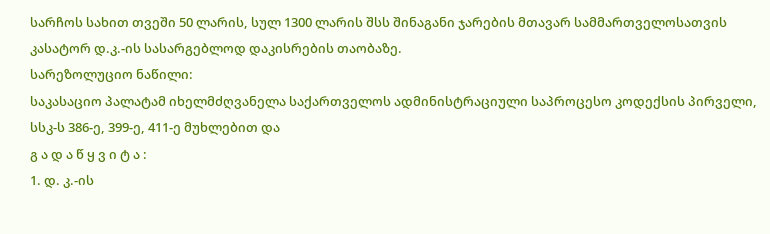სარჩოს სახით თვეში 50 ლარის, სულ 1300 ლარის შსს შინაგანი ჯარების მთავარ სამმართველოსათვის კასატორ დ.კ.-ის სასარგებლოდ დაკისრების თაობაზე.
სარეზოლუციო ნაწილი:
საკასაციო პალატამ იხელმძღვანელა საქართველოს ადმინისტრაციული საპროცესო კოდექსის პირველი, სსკ-ს 386-ე, 399-ე, 411-ე მუხლებით და
გ ა დ ა წ ყ ვ ი ტ ა :
1. დ. კ.-ის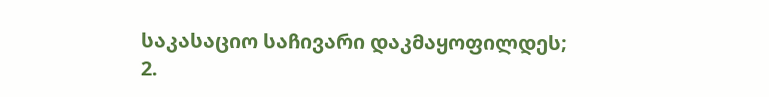საკასაციო საჩივარი დაკმაყოფილდეს;
2.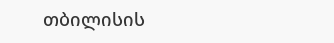თბილისის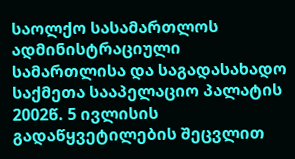საოლქო სასამართლოს ადმინისტრაციული სამართლისა და საგადასახადო საქმეთა სააპელაციო პალატის 2002წ. 5 ივლისის გადაწყვეტილების შეცვლით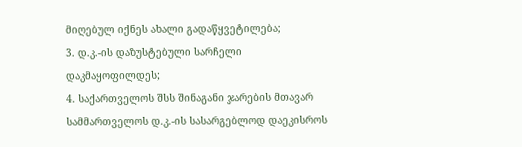მიღებულ იქნეს ახალი გადაწყვეტილება;
3. დ.კ.-ის დაზუსტებული სარჩელი დაკმაყოფილდეს;
4. საქართველოს შსს შინაგანი ჯარების მთავარ სამმართველოს დ.კ.-ის სასარგებლოდ დაეკისროს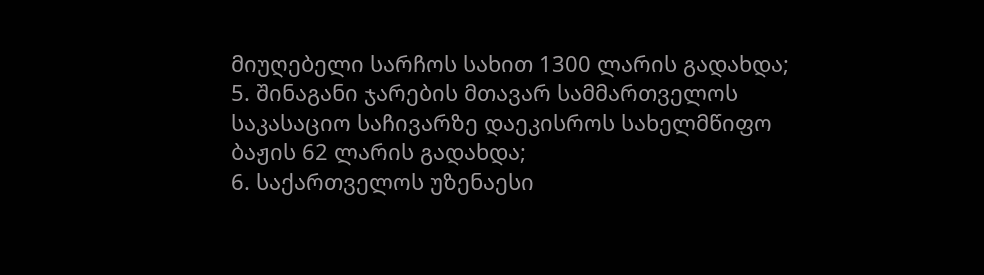მიუღებელი სარჩოს სახით 1300 ლარის გადახდა;
5. შინაგანი ჯარების მთავარ სამმართველოს საკასაციო საჩივარზე დაეკისროს სახელმწიფო ბაჟის 62 ლარის გადახდა;
6. საქართველოს უზენაესი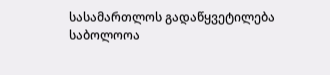სასამართლოს გადაწყვეტილება საბოლოოა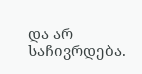და არ საჩივრდება.